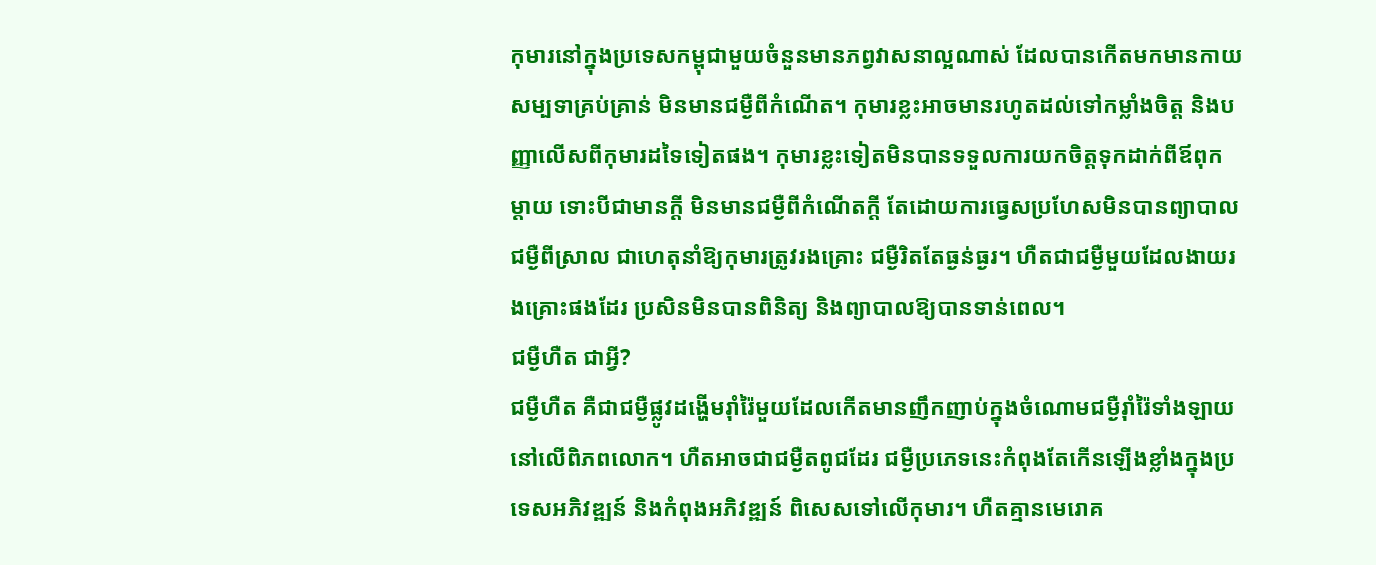កុមារនៅក្នុងប្រទេសកម្ពុជាមួយចំនួនមានភព្វវាសនាល្អណាស់ ដែលបានកើតមកមានកាយសម្បទាគ្រប់គ្រាន់ មិនមានជម្ងឺពីកំណើត។ កុមារខ្លះអាចមានរហូតដល់ទៅកម្លាំងចិត្ដ និងបញ្ញាលើសពីកុមារដទៃទៀតផង។ កុមារខ្លះទៀតមិនបានទទួលការយកចិត្ដទុកដាក់ពីឪពុកម្ដាយ ទោះបីជាមានក្ដី មិនមានជម្ងឺពីកំណើតក្ដី តែដោយការធ្វេសប្រហែសមិនបានព្យាបាលជម្ងឺពីស្រាល ជាហេតុនាំឱ្យកុមារត្រូវរងគ្រោះ ជម្ងឺរិតតែធ្ងន់ធ្ងរ។ ហឺតជាជម្ងឺមួយដែលងាយរងគ្រោះផងដែរ ប្រសិនមិនបានពិនិត្យ និងព្យាបាលឱ្យបានទាន់ពេល។
ជម្ងឺហឺត ជាអ្វី?
ជម្ងឺហឺត គឺជាជម្ងឺផ្លូវដង្ហើមរ៉ាំរ៉ៃមួយដែលកើតមានញឹកញាប់ក្នុងចំណោមជម្ងឺរ៉ាំរ៉ៃទាំងឡាយនៅលើពិភពលោក។ ហឺតអាចជាជម្ងឺតពូជដែរ ជម្ងឺប្រភេទនេះកំពុងតែកើនឡើងខ្លាំងក្នុងប្រទេសអភិវឌ្ឍន៍ និងកំពុងអភិវឌ្ឍន៍ ពិសេសទៅលើកុមារ។ ហឺតគ្មានមេរោគ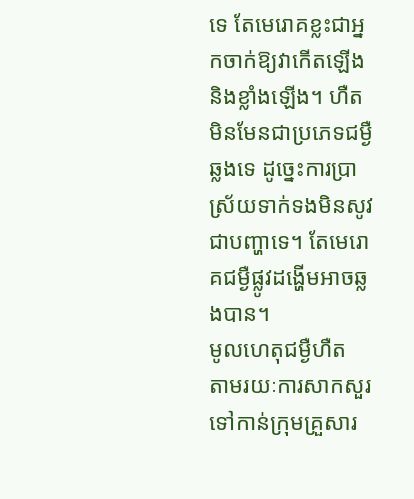ទេ តែមេរោគខ្លះជាអ្នកចាក់ឱ្យវាកើតឡើង និងខ្លាំងឡើង។ ហឺតមិនមែនជាប្រភេទជម្ងឺឆ្លងទេ ដូច្នេះការប្រាស្រ័យទាក់ទងមិនសូវជាបញ្ហាទេ។ តែមេរោគជម្ងឺផ្លូវដង្ហើមអាចឆ្លងបាន។
មូលហេតុជម្ងឺហឺត
តាមរយៈការសាកសួរទៅកាន់ក្រុមគ្រួសារ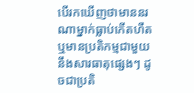បើរកឃើញថាមាននរណាម្នាក់ធ្លាប់កើតហឺត ឬមានប្រតិកម្មជាមួយនឹងសារធាតុផ្សេងៗ ដូចជាប្រតិ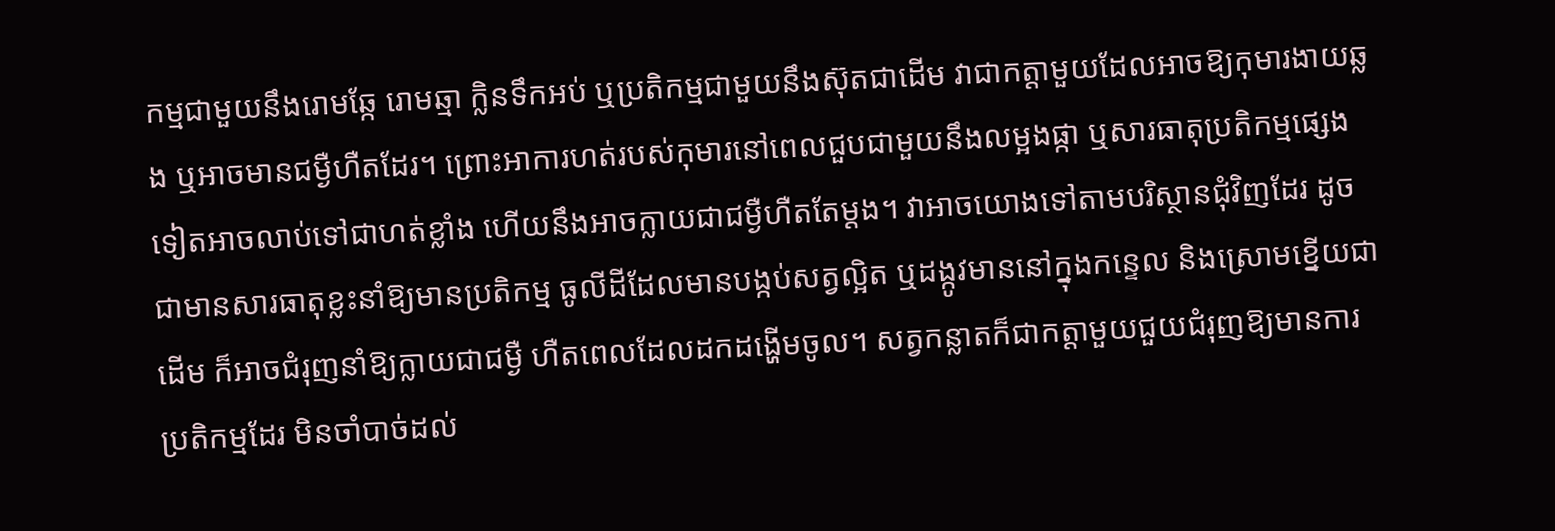កម្មជាមួយនឹងរោមឆ្កែ រោមឆ្មា ក្លិនទឹកអប់ ឬប្រតិកម្មជាមួយនឹងស៊ុតជាដើម វាជាកត្ដាមួយដែលអាចឱ្យកុមារងាយឆ្លង ឬអាចមានជម្ងឺហឺតដែរ។ ព្រោះអាការហត់របស់កុមារនៅពេលជួបជាមួយនឹងលម្អងផ្កា ឬសារធាតុប្រតិកម្មផ្សេងទៀតអាចលាប់ទៅជាហត់ខ្លាំង ហើយនឹងអាចក្លាយជាជម្ងឺហឺតតែម្ដង។ វាអាចយោងទៅតាមបរិស្ថានជុំវិញដែរ ដូចជាមានសារធាតុខ្លះនាំឱ្យមានប្រតិកម្ម ធូលីដីដែលមានបង្កប់សត្វល្អិត ឬដង្កូវមាននៅក្នុងកន្ទេល និងស្រោមខ្នើយជាដើម ក៏អាចជំរុញនាំឱ្យក្លាយជាជម្ងឺ ហឺតពេលដែលដកដង្ហើមចូល។ សត្វកន្លាតក៏ជាកត្ដាមួយជួយជំរុញឱ្យមានការប្រតិកម្មដែរ មិនចាំបាច់ដល់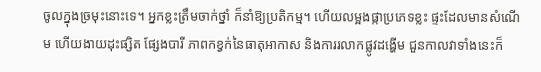ចូលក្នុងច្រមុះនោះទេ។ អ្នកខ្លះត្រឹមចាក់ថ្នាំ ក៏នាំឱ្យប្រតិកម្ម។ ហើយលម្អងផ្កាប្រភេទខ្លះ ផ្ទះដែលមានសំណើម ហើយងាយដុះផ្សិត ផ្សែងបារី ភាពកខ្វក់នៃធាតុអាកាស និងការរលាកផ្លូវដង្ហើម ជួនកាលវាទាំងនេះក៏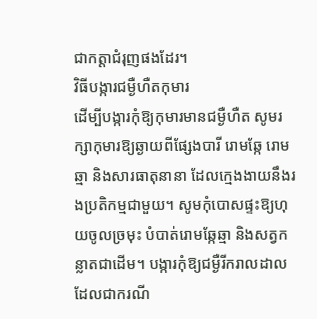ជាកត្ដាជំរុញផងដែរ។
វិធីបង្ការជម្ងឺហឺតកុមារ
ដើម្បីបង្ការកុំឱ្យកុមារមានជម្ងឺហឺត សូមរក្សាកុមារឱ្យឆ្ងាយពីផ្សែងបារី រោមឆ្កែ រោមឆ្មា និងសារធាតុនានា ដែលក្មេងងាយនឹងរងប្រតិកម្មជាមួយ។ សូមកុំបោសផ្ទះឱ្យហុយចូលច្រមុះ បំបាត់រោមឆ្កែឆ្មា និងសត្វកន្លាតជាដើម។ បង្ការកុំឱ្យជម្ងឺរីករាលដាល ដែលជាករណី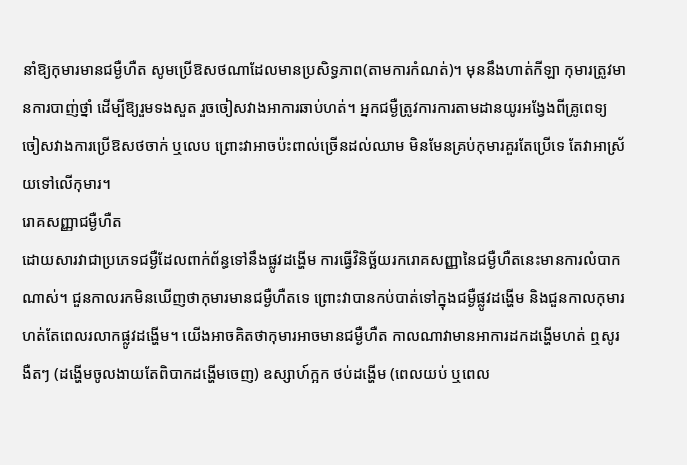នាំឱ្យកុមារមានជម្ងឺហឺត សូមប្រើឱសថណាដែលមានប្រសិទ្ធភាព(តាមការកំណត់)។ មុននឹងហាត់កីឡា កុមារត្រូវមានការបាញ់ថ្នាំ ដើម្បីឱ្យរួមទងសួត រួចចៀសវាងអាការឆាប់ហត់។ អ្នកជម្ងឺត្រូវការការតាមដានយូរអង្វែងពីគ្រូពេទ្យ ចៀសវាងការប្រើឱសថចាក់ ឬលេប ព្រោះវាអាចប៉ះពាល់ច្រើនដល់ឈាម មិនមែនគ្រប់កុមារគួរតែប្រើទេ តែវាអាស្រ័យទៅលើកុមារ។
រោគសញ្ញាជម្ងឺហឺត
ដោយសារវាជាប្រភេទជម្ងឺដែលពាក់ព័ន្ធទៅនឹងផ្លូវដង្ហើម ការធ្វើវិនិច្ឆ័យរករោគសញ្ញានៃជម្ងឺហឺតនេះមានការលំបាកណាស់។ ជួនកាលរកមិនឃើញថាកុមារមានជម្ងឺហឺតទេ ព្រោះវាបានកប់បាត់ទៅក្នុងជម្ងឺផ្លូវដង្ហើម និងជួនកាលកុមារហត់តែពេលរលាកផ្លូវដង្ហើម។ យើងអាចគិតថាកុមារអាចមានជម្ងឺហឺត កាលណាវាមានអាការដកដង្ហើមហត់ ឮសូរងឺតៗ (ដង្ហើមចូលងាយតែពិបាកដង្ហើមចេញ) ឧស្សាហ៍ក្អក ថប់ដង្ហើម (ពេលយប់ ឬពេល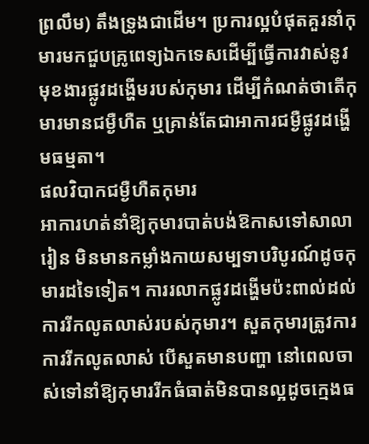ព្រលឹម) តឹងទ្រូងជាដើម។ ប្រការល្អបំផុតគួរនាំកុមារមកជួបគ្រូពេទ្យឯកទេសដើម្បីធ្វើការវាស់នូវមុខងារផ្លូវដង្ហើមរបស់កុមារ ដើម្បីកំណត់ថាតើកុមារមានជម្ងឺហឺត ឬគ្រាន់តែជាអាការជម្ងឺផ្លូវដង្ហើមធម្មតា។
ផលវិបាកជម្ងឺហឺតកុមារ
អាការហត់នាំឱ្យកុមារបាត់បង់ឱកាសទៅសាលារៀន មិនមានកម្លាំងកាយសម្បទាបរិបូរណ៍ដូចកុមារដទៃទៀត។ ការរលាកផ្លូវដង្ហើមប៉ះពាល់ដល់ការរីកលូតលាស់របស់កុមារ។ សួតកុមារត្រូវការការរីកលូតលាស់ បើសួតមានបញ្ហា នៅពេលចាស់ទៅនាំឱ្យកុមាររីកធំធាត់មិនបានល្អដូចក្មេងធ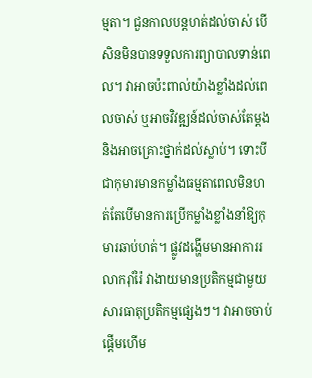ម្មតា។ ជួនកាលបន្ដហត់ដល់ចាស់ បើសិនមិនបានទទួលការព្យាបាលទាន់ពេល។ វាអាចប៉ះពាល់យ៉ាងខ្លាំងដល់ពេលចាស់ ឬអាចវិវឌ្ឍន៍ដល់ចាស់តែម្ដង និងអាចគ្រោះថ្នាក់ដល់ស្លាប់។ ទោះបីជាកុមារមានកម្លាំងធម្មតាពេលមិនហត់តែបើមានការប្រើកម្លាំងខ្លាំងនាំឱ្យកុមារឆាប់ហត់។ ផ្លូវដង្ហើមមានអាការរលាករ៉ាំរ៉ៃ វាងាយមានប្រតិកម្មជាមួយសារធាតុប្រតិកម្មផ្សេងៗ។ វាអាចចាប់ផ្ដើមហើម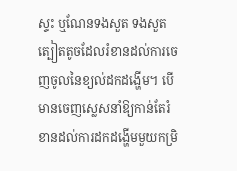ស្ទះ ឬណែនទងសួត ទងសួតត្បៀតតូចដែលរំខានដល់ការចេញចូលនៃខ្យល់ដកដង្ហើម។ បើមានចេញស្លេសនាំឱ្យកាន់តែរំខានដល់ការដកដង្ហើមមួយកម្រិ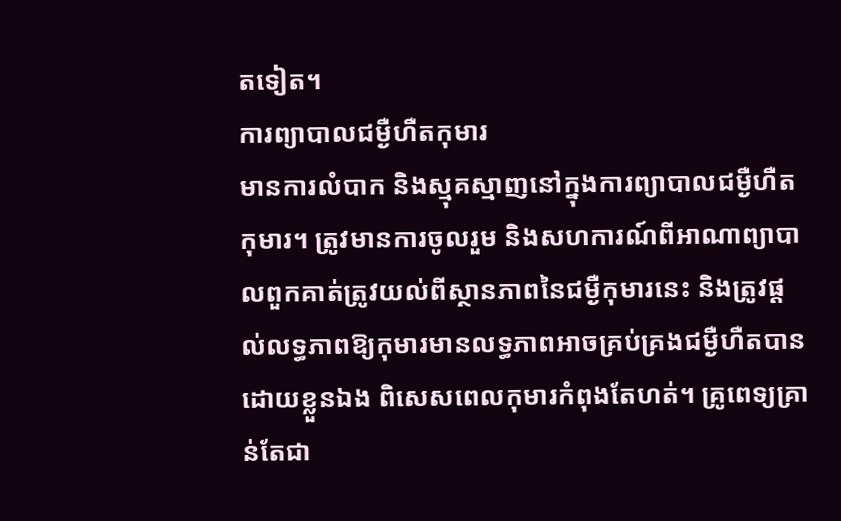តទៀត។
ការព្យាបាលជម្ងឺហឺតកុមារ
មានការលំបាក និងស្មុគស្មាញនៅក្នុងការព្យាបាលជម្ងឺហឺតកុមារ។ ត្រូវមានការចូលរួម និងសហការណ៍ពីអាណាព្យាបាលពួកគាត់ត្រូវយល់ពីស្ថានភាពនៃជម្ងឺកុមារនេះ និងត្រូវផ្ដល់លទ្ធភាពឱ្យកុមារមានលទ្ធភាពអាចគ្រប់គ្រងជម្ងឺហឺតបានដោយខ្លួនឯង ពិសេសពេលកុមារកំពុងតែហត់។ គ្រូពេទ្យគ្រាន់តែជា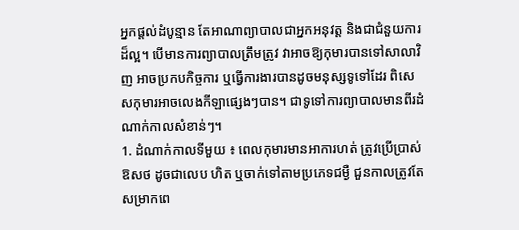អ្នកផ្ដល់ដំបូន្មាន តែអាណាព្យាបាលជាអ្នកអនុវត្ដ និងជាជំនួយការដ៏ល្អ។ បើមានការព្យាបាលត្រឹមត្រូវ វាអាចឱ្យកុមារបានទៅសាលាវិញ អាចប្រកបកិច្ចការ ឬធ្វើការងារបានដូចមនុស្សទូទៅដែរ ពិសេសកុមារអាចលេងកីឡាផ្សេងៗបាន។ ជាទូទៅការព្យាបាលមានពីរដំណាក់កាលសំខាន់ៗ។
1. ដំណាក់កាលទីមួយ ៖ ពេលកុមារមានអាការហត់ ត្រូវប្រើប្រាស់ឱសថ ដូចជាលេប ហិត ឬចាក់ទៅតាមប្រភេទជម្ងឺ ជួនកាលត្រូវតែសម្រាកពេ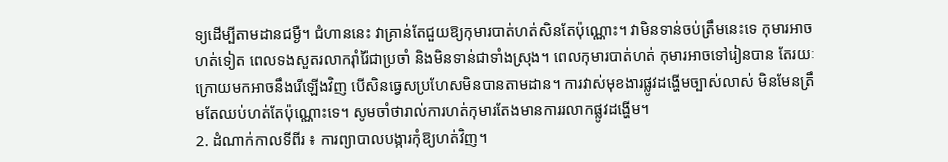ទ្យដើម្បីតាមដានជម្ងឺ។ ជំហាននេះ វាគ្រាន់តែជួយឱ្យកុមារបាត់ហត់សិនតែប៉ុណ្ណោះ។ វាមិនទាន់ចប់ត្រឹមនេះទេ កុមារអាចហត់ទៀត ពេលទងសួតរលាករ៉ាំរ៉ៃជាប្រចាំ និងមិនទាន់ជាទាំងស្រុង។ ពេលកុមារបាត់ហត់ កុមារអាចទៅរៀនបាន តែរយៈក្រោយមកអាចនឹងរើឡើងវិញ បើសិនធ្វេសប្រហែសមិនបានតាមដាន។ ការវាស់មុខងារផ្លូវដង្ហើមច្បាស់លាស់ មិនមែនត្រឹមតែឈប់ហត់តែប៉ុណ្ណោះទេ។ សូមចាំថារាល់ការហត់កុមារតែងមានការរលាកផ្លូវដង្ហើម។
2. ដំណាក់កាលទីពីរ ៖ ការព្យាបាលបង្ការកុំឱ្យហត់វិញ។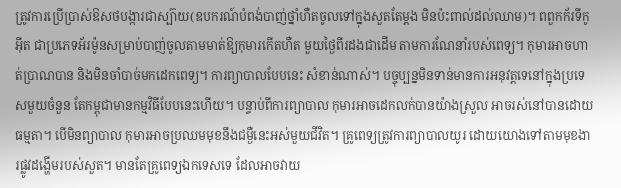ត្រូវការប្រើប្រាស់ឱសថបង្ការជាស្ប៊ាយ(ឧបករណ៍បំពង់បាញ់ថ្នាំហឺតចូលទៅក្នុងសួតតែម្ដង មិនប៉ះពាល់ដល់ឈាម)។ ពពួកក័រទីកូអ៊ីត ជាប្រភេទអ័រម៉ូនសម្រាប់បាញ់ចូលតាមមាត់ឱ្យកុមារកើតហឺត មួយថ្ងៃពីរដងជាដើម តាមការណែនាំរបស់ពេទ្យ។ កុមារអាចហាត់ប្រាណបាន និងមិនចាំបាច់មកដេកពេទ្យ។ ការព្យាបាលបែបនេះ សំខាន់ណាស់។ បច្ចុប្បន្នមិនទាន់មានការអនុវត្ដទេនៅក្នុងប្រទេសមួយចំនួន តែកម្ពុជាមានកម្មវិធីបែបនេះហើយ។ បន្ទាប់ពីការព្យាបាល កុមារអាចដេកលក់បានយ៉ាងស្រួល អាចរស់នៅបានដោយធម្មតា។ បើមិនព្យាបាល កុមារអាចប្រឈមមុខនឹងជម្ងឺនេះអស់មួយជីវិត។ គ្រូពេទ្យត្រូវការព្យាបាលយូរ ដោយយោងទៅតាមមុខងារផ្លូវដង្ហើមរបស់សួត។ មានតែគ្រូពេទ្យឯកទេសទេ ដែលអាចវាយ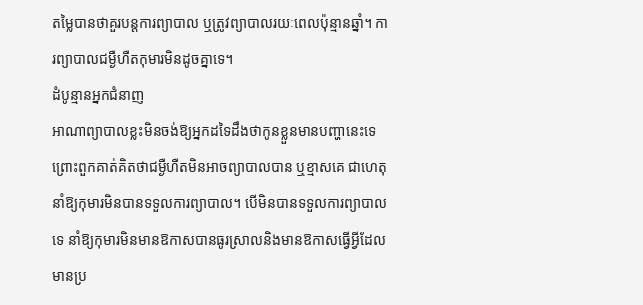តម្លៃបានថាគួរបន្ដការព្យាបាល ឬត្រូវព្យាបាលរយៈពេលប៉ុន្មានឆ្នាំ។ ការព្យាបាលជម្ងឺហឺតកុមារមិនដូចគ្នាទេ។
ដំបូន្មានអ្នកជំនាញ
អាណាព្យាបាលខ្លះមិនចង់ឱ្យអ្នកដទៃដឹងថាកូនខ្លួនមានបញ្ហានេះទេ ព្រោះពួកគាត់គិតថាជម្ងឺហឺតមិនអាចព្យាបាលបាន ឬខ្មាសគេ ជាហេតុនាំឱ្យកុមារមិនបានទទួលការព្យាបាល។ បើមិនបានទទួលការព្យាបាលទេ នាំឱ្យកុមារមិនមានឱកាសបានធូរស្រាលនិងមានឱកាសធ្វើអ្វីដែលមានប្រ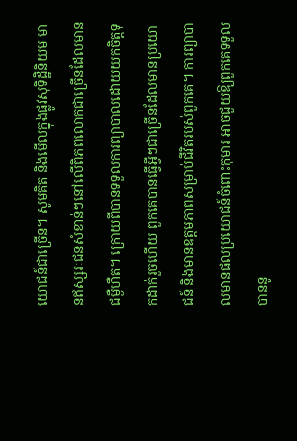យោជន៍ជាច្រើន។ សូមគិត និងមើលក្នុងផ្លូវសុទិដ្ឋិនិយម មានឥស្សរៈជនសំខាន់ៗនៅលើពិភពលោកជាច្រើនដែលមានជម្ងឺហឺត។ ក្រោយពីបានទទួលការព្យាបាលដោយយកចិត្ដទុកដាក់រួចហើយ ពួកគេបានធ្វើអ្វីៗជាច្រើនដែលមានប្រយោជន៍ និងមានឧត្ដមភាពសម្រាប់ជីវិតរបស់ពួកគេ។ ការព្យាបាលមានផលប្រយោជន៍ចំពោះកុមារ អាចជួយឱ្យពួកគេទទួលបាននូ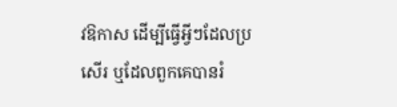វឱកាស ដើម្បីធ្វើអ្វីៗដែលប្រសើរ ឬដែលពួកគេបានរំ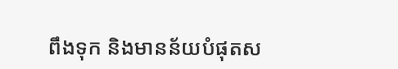ពឹងទុក និងមានន័យបំផុតស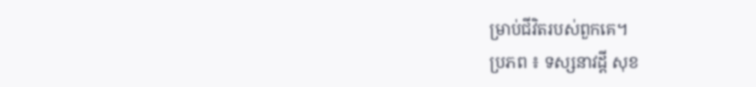ម្រាប់ជីវិតរបស់ពួកគេ។
ប្រភព ៖ ទស្សនាវដ្តី សុខ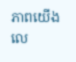ភាពយើង លេ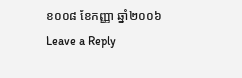ខ០០៨ ខែកញ្ញា ឆ្នាំ២០០៦
Leave a Reply